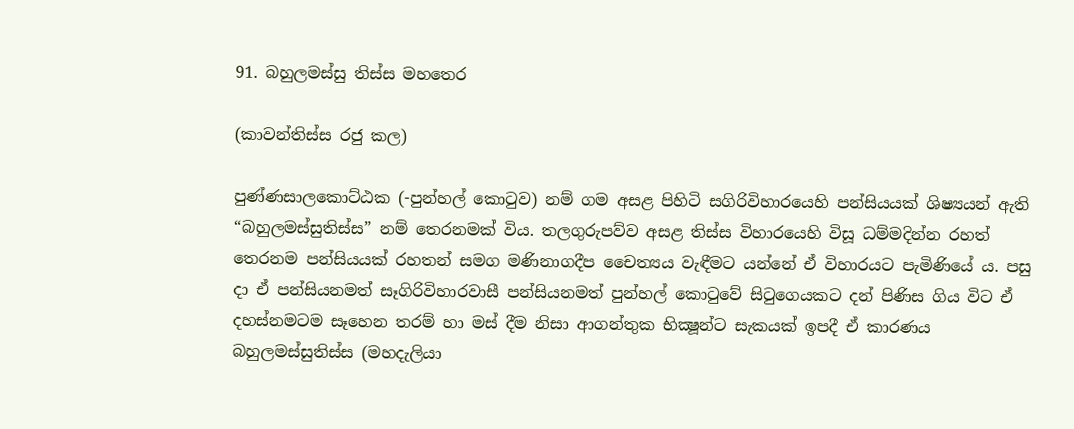91. බහුලමස්සු තිස්ස මහතෙර

(කාවන්තිස්ස රජු කල)

පුණ්ණසාලකොට්ඨක (-පුන්හල් කොටුව) නම් ගම අසළ පිහිටි සගිරිවිහාරයෙහි පන්සියයක් ශිෂ්‍යයන් ඇති “බහුලමස්සුතිස්ස” නම් තෙරනමක් විය. තලගුරුපව්ව අසළ තිස්ස විහාරයෙහි විසූ ධම්මදින්න රහත් තෙරනම පන්සියයක් රහතන් සමග මණිනාගදීප චෛත්‍යය වැඳීමට යන්නේ ඒ විහාරයට පැමිණියේ ය. පසු දා ඒ පන්සියනමත් සෑගිරිවිහාරවාසී පන්සියනමත් පුන්හල් කොටුවේ සිටුගෙයකට දන් පිණිස ගිය විට ඒ දහස්නමටම සෑහෙන තරම් හා මස් දීම නිසා ආගන්තුක භික්‍ෂූන්ට සැකයක් ඉපදී ඒ කාරණය බහුලමස්සුතිස්ස (මහදැලියා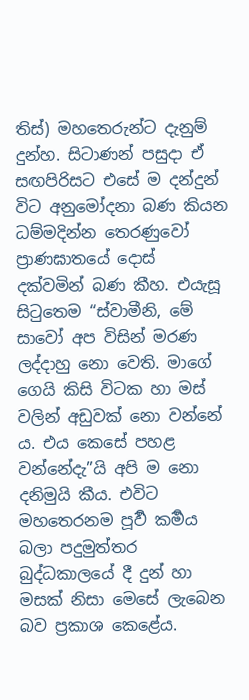තිස්) මහතෙරුන්ට දැනුම් දුන්හ. සිටාණන් පසුදා ඒ සඟපිරිසට එසේ ම දන්දුන් විට අනුමෝදනා බණ කියන ධම්මදින්න තෙරණුවෝ ප්‍රාණඝාතයේ දොස් දක්වමින් බණ කීහ. එයැසූ සිටුතෙම “ස්වාමීනි, මේ සාවෝ අප විසින් මරණ ලද්දාහු නො වෙති. මාගේ ගෙයි කිසි විටක හා මස් වලින් අඩුවක් නො වන්නේ ය. එය කෙසේ පහළ වන්නේදැ”යි අපි ම නො දනිමුයි කීය. එවිට මහතෙරනම පූර්‍ව කර්‍මය බලා පදුමුත්තර බුද්ධකාලයේ දී දුන් හා මසක් නිසා මෙසේ ලැබෙන බව ප්‍ර‍කාශ කෙළේය.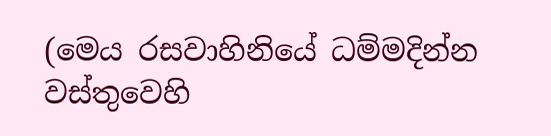(මෙය රසවාහිනියේ ධම්මදින්න වස්තුවෙහි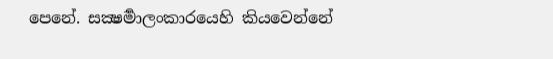පෙනේ. සක්‍ෂර්‍මාලංකාරයෙහි කියවෙන්නේ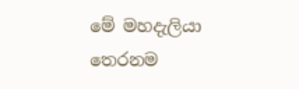මේ මහදැලියා තෙරනම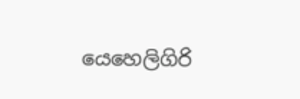යෙහෙලිගිරි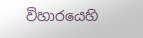විහාරයෙහි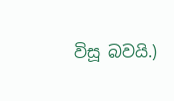විසූ බවයි.)